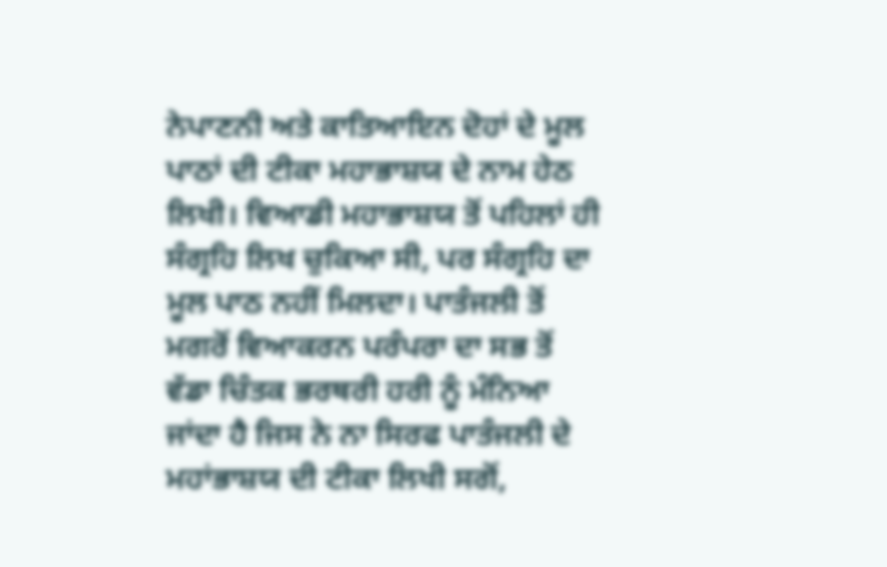ਨੇਪਾਣਨੀ ਅਤੇ ਕਾਤਿਆਇਨ ਦੋਹਾਂ ਦੇ ਮੂਲ ਪਾਠਾਂ ਦੀ ਟੀਕਾ ਮਹਾਭਾਸ਼ਯ ਦੇ ਨਾਮ ਹੇਠ ਲਿਖੀ। ਵਿਆਡੀ ਮਹਾਭਾਸ਼ਯ ਤੋਂ ਪਹਿਲਾਂ ਹੀ ਸੰਗ੍ਰਹਿ ਲਿਖ ਚੁਕਿਆ ਸੀ, ਪਰ ਸੰਗ੍ਰਹਿ ਦਾ ਮੂਲ ਪਾਠ ਨਹੀਂ ਮਿਲਦਾ। ਪਾਤੰਜਲੀ ਤੋਂ ਮਗਰੋਂ ਵਿਆਕਰਨ ਪਰੰਪਰਾ ਦਾ ਸਭ ਤੋਂ ਵੱਡਾ ਚਿੰਤਕ ਭਰਥਰੀ ਹਰੀ ਨੂੰ ਮੰਨਿਆ ਜਾਂਦਾ ਹੈ ਜਿਸ ਨੇ ਨਾ ਸਿਰਫ ਪਾਤੰਜਲੀ ਦੇ ਮਹਾਂਭਾਸ਼ਯ ਦੀ ਟੀਕਾ ਲਿਖੀ ਸਗੋਂ,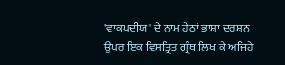'ਵਾਕਪਦੀਯ' ਦੇ ਨਾਮ ਹੇਠਾਂ ਭਾਸ਼ਾ ਦਰਸ਼ਨ ਉਪਰ ਇਕ ਵਿਸਤ੍ਰਿਤ ਗ੍ਰੰਥ ਲਿਖ ਕੇ ਅਜਿਹੇ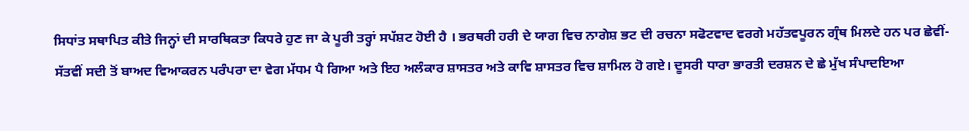ਸਿਧਾਂਤ ਸਥਾਪਿਤ ਕੀਤੇ ਜਿਨ੍ਹਾਂ ਦੀ ਸਾਰਥਿਕਤਾ ਕਿਧਰੇ ਹੁਣ ਜਾ ਕੇ ਪੂਰੀ ਤਰ੍ਹਾਂ ਸਪੱਸ਼ਟ ਹੋਈ ਹੈ । ਭਰਥਰੀ ਹਰੀ ਦੇ ਯਾਗ ਵਿਚ ਨਾਗੇਸ਼ ਭਟ ਦੀ ਰਚਨਾ ਸਫੋਟਵਾਦ ਵਰਗੇ ਮਹੱਤਵਪੂਰਨ ਗ੍ਰੰਥ ਮਿਲਦੇ ਹਨ ਪਰ ਛੇਵੀਂ-ਸੱਤਵੀਂ ਸਦੀ ਤੋਂ ਬਾਅਦ ਵਿਆਕਰਨ ਪਰੰਪਰਾ ਦਾ ਵੇਗ ਮੱਧਮ ਪੈ ਗਿਆ ਅਤੇ ਇਹ ਅਲੰਕਾਰ ਸ਼ਾਸਤਰ ਅਤੇ ਕਾਵਿ ਸ਼ਾਸਤਰ ਵਿਚ ਸ਼ਾਮਿਲ ਹੋ ਗਏ। ਦੂਸਰੀ ਧਾਰਾ ਭਾਰਤੀ ਦਰਸ਼ਨ ਦੇ ਛੇ ਮੁੱਖ ਸੰਪਾਦਇਆ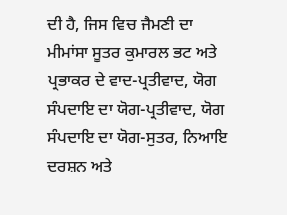ਦੀ ਹੈ, ਜਿਸ ਵਿਚ ਜੈਮਣੀ ਦਾ ਮੀਮਾਂਸਾ ਸੂਤਰ ਕੁਮਾਰਲ ਭਟ ਅਤੇ ਪ੍ਰਭਾਕਰ ਦੇ ਵਾਦ-ਪ੍ਰਤੀਵਾਦ, ਯੋਗ ਸੰਪਦਾਇ ਦਾ ਯੋਗ-ਪ੍ਰਤੀਵਾਦ, ਯੋਗ ਸੰਪਦਾਇ ਦਾ ਯੋਗ-ਸੁਤਰ, ਨਿਆਇ ਦਰਸ਼ਨ ਅਤੇ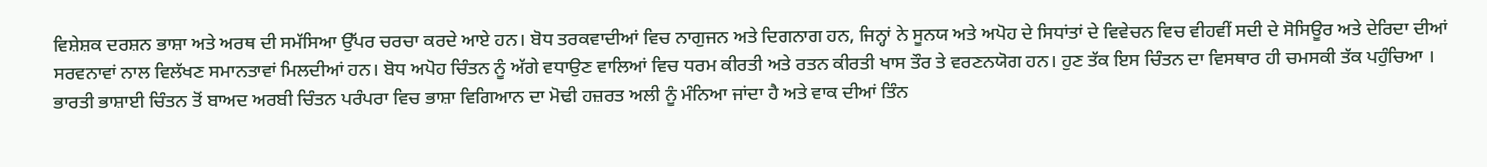ਵਿਸ਼ੇਸ਼ਕ ਦਰਸ਼ਨ ਭਾਸ਼ਾ ਅਤੇ ਅਰਥ ਦੀ ਸਮੱਸਿਆ ਉੱਪਰ ਚਰਚਾ ਕਰਦੇ ਆਏ ਹਨ। ਬੋਧ ਤਰਕਵਾਦੀਆਂ ਵਿਚ ਨਾਗੁਜਨ ਅਤੇ ਦਿਗਨਾਗ ਹਨ, ਜਿਨ੍ਹਾਂ ਨੇ ਸੂਨਯ ਅਤੇ ਅਪੋਹ ਦੇ ਸਿਧਾਂਤਾਂ ਦੇ ਵਿਵੇਚਨ ਵਿਚ ਵੀਹਵੀਂ ਸਦੀ ਦੇ ਸੋਸਿਊਰ ਅਤੇ ਦੇਰਿਦਾ ਦੀਆਂ ਸਰਵਨਾਵਾਂ ਨਾਲ ਵਿਲੱਖਣ ਸਮਾਨਤਾਵਾਂ ਮਿਲਦੀਆਂ ਹਨ। ਬੋਧ ਅਪੋਹ ਚਿੰਤਨ ਨੂੰ ਅੱਗੇ ਵਧਾਉਣ ਵਾਲਿਆਂ ਵਿਚ ਧਰਮ ਕੀਰਤੀ ਅਤੇ ਰਤਨ ਕੀਰਤੀ ਖਾਸ ਤੌਰ ਤੇ ਵਰਣਨਯੋਗ ਹਨ। ਹੁਣ ਤੱਕ ਇਸ ਚਿੰਤਨ ਦਾ ਵਿਸਥਾਰ ਹੀ ਚਮਸਕੀ ਤੱਕ ਪਹੁੰਚਿਆ ।
ਭਾਰਤੀ ਭਾਸ਼ਾਈ ਚਿੰਤਨ ਤੋਂ ਬਾਅਦ ਅਰਬੀ ਚਿੰਤਨ ਪਰੰਪਰਾ ਵਿਚ ਭਾਸ਼ਾ ਵਿਗਿਆਨ ਦਾ ਮੋਢੀ ਹਜ਼ਰਤ ਅਲੀ ਨੂੰ ਮੰਨਿਆ ਜਾਂਦਾ ਹੈ ਅਤੇ ਵਾਕ ਦੀਆਂ ਤਿੰਨ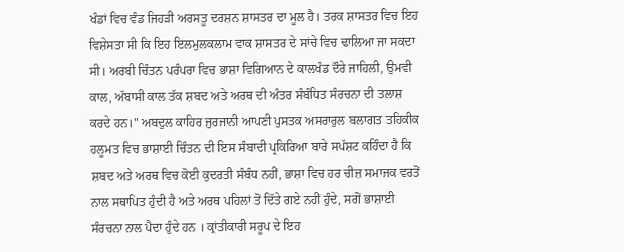ਖੰਡਾਂ ਵਿਚ ਵੰਡ ਜਿਹੜੀ ਅਰਸਤੂ ਦਰਸ਼ਨ ਸ਼ਾਸਤਰ ਦਾ ਮੂਲ ਹੈ। ਤਰਕ ਸ਼ਾਸਤਰ ਵਿਚ ਇਹ ਵਿਸ਼ੇਸਤਾ ਸੀ ਕਿ ਇਹ ਇਲਮੁਲਕਲਾਮ ਵਾਕ ਸ਼ਾਸਤਰ ਦੇ ਸਾਂਚੇ ਵਿਚ ਢਾਲਿਆ ਜਾ ਸਕਦਾ ਸੀ। ਅਰਬੀ ਚਿੰਤਨ ਪਰੰਪਰਾ ਵਿਚ ਭਾਸ਼ਾ ਵਿਗਿਆਨ ਦੇ ਕਾਲਖੰਡ ਦੌਰੇ ਜਾਹਿਲੀ, ਉਮਵੀ ਕਾਲ, ਅੱਬਾਸੀ ਕਾਲ ਤੱਕ ਸ਼ਬਦ ਅਤੇ ਅਰਥ ਦੀ ਅੰਤਰ ਸੰਬੰਧਿਤ ਸੰਰਚਨਾ ਦੀ ਤਲਾਸ਼ ਕਰਦੇ ਹਨ।" ਅਬਦੁਲ ਕਾਹਿਰ ਜੁਰਜਾਨੀ ਆਪਣੀ ਪੁਸਤਕ ਅਸਰਾਰੁਲ ਬਲਾਗਤ ਤਹਿਕੀਕ ਹਲੂਮਤ ਵਿਚ ਭਾਸ਼ਾਈ ਚਿੰਤਨ ਦੀ ਇਸ ਸੰਬਾਦੀ ਪ੍ਰਕਿਰਿਆ ਬਾਰੇ ਸਪੱਸ਼ਟ ਕਹਿੰਦਾ ਹੈ ਕਿ ਸ਼ਬਦ ਅਤੇ ਅਰਥ ਵਿਚ ਕੋਈ ਕੁਦਰਤੀ ਸੰਬੰਧ ਨਹੀਂ, ਭਾਸ਼ਾ ਵਿਚ ਹਰ ਚੀਜ਼ ਸਮਾਜਕ ਵਰਤੋਂ ਨਾਲ ਸਥਾਪਿਤ ਹੁੰਦੀ ਹੈ ਅਤੇ ਅਰਥ ਪਹਿਲਾਂ ਤੋਂ ਦਿੱਤੇ ਗਏ ਨਹੀਂ ਹੁੰਦੇ, ਸਗੋਂ ਭਾਸ਼ਾਈ ਸੰਰਚਨਾ ਨਾਲ ਪੈਦਾ ਹੁੰਦੇ ਹਨ । ਕ੍ਰਾਂਤੀਕਾਰੀ ਸਰੂਪ ਦੇ ਇਹ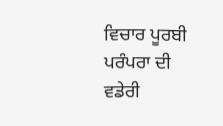ਵਿਚਾਰ ਪੂਰਬੀ ਪਰੰਪਰਾ ਦੀ ਵਡੇਰੀ